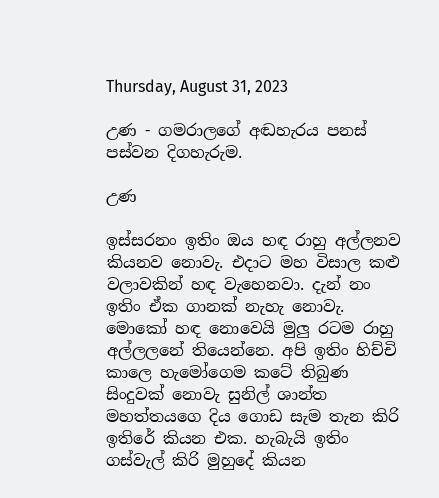Thursday, August 31, 2023

උණ - ගමරාලගේ අඬහැරය පනස් පස්වන දිගහැරුම.

උණ

ඉස්සරනං ඉතිං ඔය හඳ රාහු අල්ලනව කියනව නොවැ. එදාට මහ විසාල කළු වලාවකින් හඳ වැහෙනවා. දැන් නං ඉතිං ඒක ගානක් නැහැ නොවැ. මොකෝ හඳ නොවෙයි මුලු රටම රාහු අල්ලලනේ තියෙන්නෙ. අපි ඉතිං හිච්චි කාලෙ හැමෝගෙම කටේ තිබුණ සිංදුවක් නොවැ සුනිල් ශාන්ත මහත්තයගෙ දිය ගොඩ සැම තැන කිරි ඉතිරේ කියන එක. හැබැයි ඉතිං ගස්වැල් කිරි මුහුදේ කියන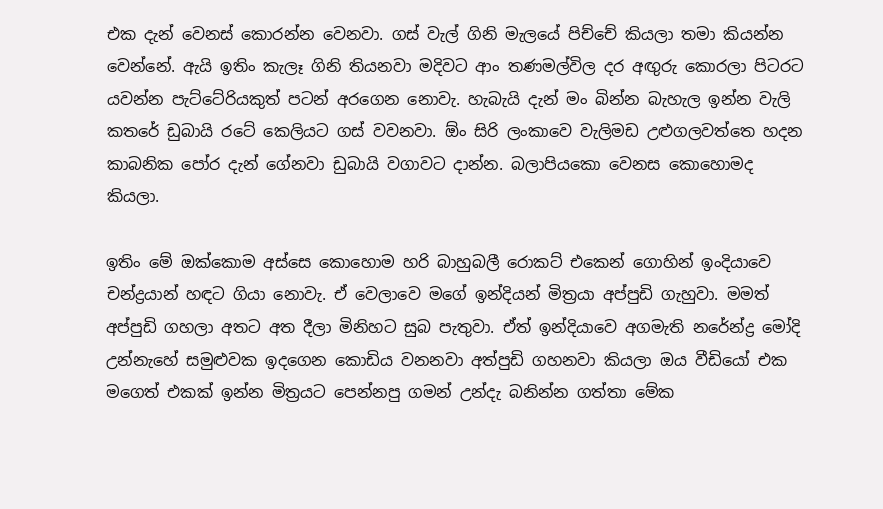එක දැන් වෙනස් කොරන්න වෙනවා. ගස් වැල් ගිනි මැලයේ පිච්චේ කියලා තමා කියන්න වෙන්නේ. ඇයි ඉතිං කැලෑ ගිනි තියනවා මදිවට ආං තණමල්විල දර අඟුරු කොරලා පිටරට යවන්න පැට්ටේරියකුත් පටන් අරගෙන නොවැ. හැබැයි දැන් මං බින්න බැහැල ඉන්න වැලි කතරේ ඩුබායි රටේ කෙලියට ගස් වවනවා. ඕං සිරි ලංකාවෙ වැලිමඩ උළුගලවත්තෙ හදන කාබනික පෝර දැන් ගේනවා ඩුබායි වගාවට දාන්න. බලාපියකො වෙනස කොහොමද කියලා.

ඉතිං මේ ඔක්කොම අස්සෙ කොහොම හරි බාහුබලී රොකට් එකෙන් ගොහින් ඉංදියාවෙ චන්ද්‍රයාන් හඳට ගියා නොවැ. ඒ වෙලාවෙ මගේ ඉන්දියන් මිත්‍රයා අප්පුඩි ගැහුවා. මමත් අප්පුඩි ගහලා අතට අත දීලා මිනිහට සුබ පැතුවා. ඒත් ඉන්දියාවෙ අගමැති නරේන්ද්‍ර මෝදි උන්නැහේ සමුළුවක ඉදගෙන කොඩිය වනනවා අත්පුඩි ගහනවා කියලා ඔය වීඩියෝ එක මගෙත් එකක් ඉන්න මිත්‍රයට පෙන්නපු ගමන් උන්දැ බනින්න ගත්තා මේක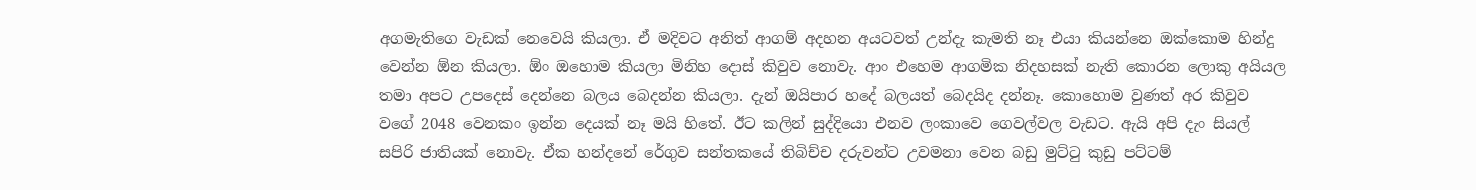අගමැතිගෙ වැඩක් නෙවෙයි කියලා. ඒ මදිවට අනිත් ආගම් අදහන අයටවත් උන්දැ කැමති නෑ එයා කියන්නෙ ඔක්කොම හින්දු වෙන්න ඕන කියලා. ඕං ඔහොම කියලා මිනිහ දොස් කිවුව නොවැ. ආං එහෙම ආගමික නිදහසක් නැති කොරන ලොකු අයියල තමා අපට උපදෙස් දෙන්නෙ බලය බෙදන්න කියලා. දැන් ඔයිපාර හදේ බලයත් බෙදයිද දන්නෑ. කොහොම වුණත් අර කිවුව වගේ 2048 වෙනකං ඉන්න දෙයක් නෑ මයි හිතේ. ඊට කලින් සුද්දියො එනව ලංකාවෙ ගෙවල්වල වැඩට. ඇයි අපි දැං සියල් සපිරි ජාතියක් නොවැ. ඒක හන්දනේ රේගුව සන්තකයේ තිබිච්ච දරුවන්ට උවමනා වෙන බඩු මුට්ටු කුඩු පට්ටම්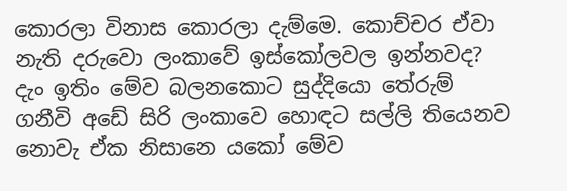කොරලා විනාස කොරලා දැම්මෙ. කොච්චර ඒවා නැති දරුවො ලංකාවේ ඉස්කෝලවල ඉන්නවද? දැං ඉතිං මේව බලනකොට සුද්දියො තේරුම් ගනීවි අඩේ සිරි ලංකාවෙ හොඳට සල්ලි තියෙනව නොවැ ඒක නිසානෙ යකෝ මේව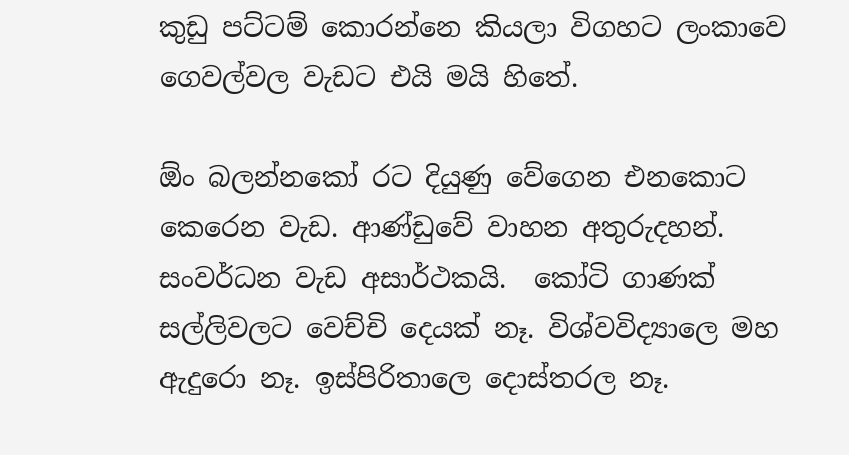කුඩු පට්ටම් කොරන්නෙ කියලා විගහට ලංකාවෙ ගෙවල්වල වැඩට එයි මයි හිතේ.

ඕං බලන්නකෝ රට දියුණු වේගෙන එනකොට කෙරෙන වැඩ. ආණ්ඩුවේ වාහන අතුරුදහන්. සංවර්ධන වැඩ අසාර්ථකයි.  කෝටි ගාණක් සල්ලිවලට වෙච්චි දෙයක් නෑ. විශ්වවිද්‍යාලෙ මහ ඇදුරො නෑ. ඉස්පිරිතාලෙ දොස්තරල නෑ.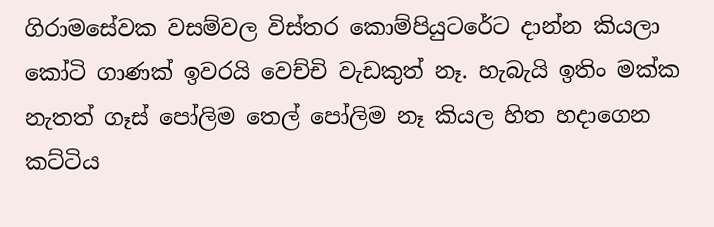ගිරාමසේවක වසම්වල විස්තර කොම්පියුටරේට දාන්න කියලා කෝටි ගාණක් ඉවරයි වෙච්චි වැඩකුත් නෑ. හැබැයි ඉතිං මක්ක නැතත් ගෑස් පෝලිම තෙල් පෝලිම නෑ කියල හිත හදාගෙන කට්ටිය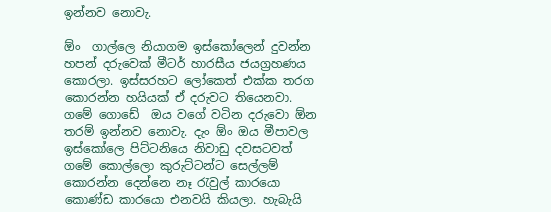ඉන්නව නොවැ.

ඕං  ගාල්ලෙ නියාගම ඉස්කෝලෙන් දුවන්න හපන් දරුවෙක් මීටර් හාරසීය ජයග්‍රහණය කොරලා. ඉස්සරහට ලෝකෙත් එක්ක තරග කොරන්න හයියක් ඒ දරුවට තියෙනවා. ගමේ ගොඩේ  ඔය වගේ වටින දරුවො ඕන තරම් ඉන්නව නොවැ. දැං ඕං ඔය මීපාවල ඉස්කෝලෙ පිට්ටනියෙ නිවාඩු දවසටවත් ගමේ කොල්ලො කුරුට්ටන්ට සෙල්ලම් කොරන්න දෙන්නෙ නෑ රැවුල් කාරයො කොණ්ඩ කාරයො එනවයි කියලා. හැබැයි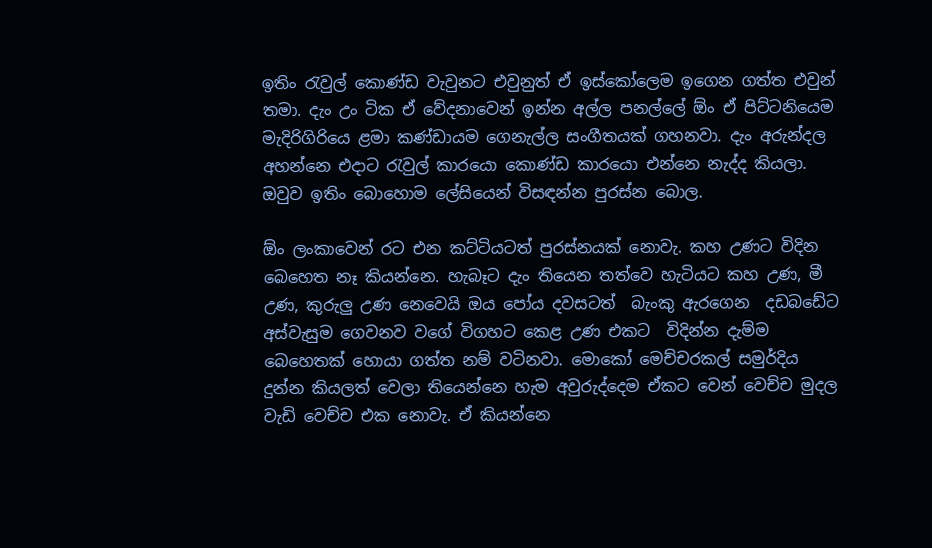ඉතිං රැවුල් කොණ්ඩ වැවුනට එවුනුත් ඒ ඉස්කෝලෙම ඉගෙන ගත්ත එවුන්  තමා. දැං උං ටික ඒ වේදනාවෙන් ඉන්න අල්ල පනල්ලේ ඕං ඒ පිට්ටනියෙම මැදිරිගිරියෙ ළමා කණ්ඩායම ගෙනැල්ල සංගීතයක් ගහනවා. දැං අරුන්දල අහන්නෙ එදාට රැවුල් කාරයො කොණ්ඩ කාරයො එන්නෙ නැද්ද කියලා. ඔවුව ඉතිං බොහොම ලේසියෙන් විසඳන්න පුරස්න බොල.

ඕං ලංකාවෙන් රට එන කට්ටියටත් පුරස්නයක් නොවැ. කහ උණට විදින බෙහෙත නෑ කියන්නෙ. හැබෑට දැං තියෙන තත්වෙ හැටියට කහ උණ, මී උණ, කුරුලු උණ නෙවෙයි ඔය පෝය දවසටත්  බැංකු ඇරගෙන  දඩබඩේට අස්වැසුම ගෙවනව වගේ විගහට කෙළ උණ එකට  විදින්න දැම්ම බෙහෙතක් හොයා ගත්ත නම් වටිනවා. මොකෝ මෙච්චරකල් සමුර්දිය දුන්න කියලත් වෙලා තියෙන්නෙ හැම අවුරුද්දෙම ඒකට වෙන් වෙච්ච මුදල වැඩි වෙච්ච එක නොවැ. ඒ කියන්නෙ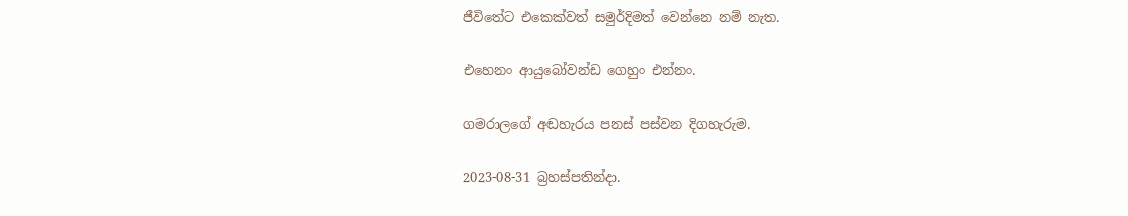ජීවිතේට එකෙක්වත් සමුර්දිමත් වෙන්නෙ නම් නැත.

එහෙනං ආයුබෝවන්ඩ ගෙහුං එන්නං.

ගමරාලගේ අඬහැරය පනස් පස්වන දිගහැරුම.

2023-08-31 බ්‍රහස්පතින්දා.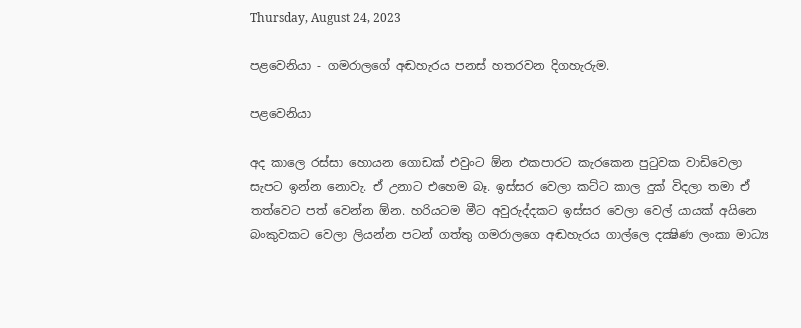Thursday, August 24, 2023

පළවෙනියා - ගමරාලගේ අඬහැරය පනස් හතරවන දිගහැරුම.

පළවෙනියා

අද කාලෙ රස්සා හොයන ගොඩක් එවුංට ඕන එකපාරට කැරකෙන පුටුවක වාඩිවෙලා සැපට ඉන්න නොවැ. ඒ උනාට එහෙම බෑ. ඉස්සර වෙලා කට්ට කාල දුක් විදලා තමා ඒ තත්වෙට පත් වෙන්න ඕන. හරියටම මීට අවුරුද්දකට ඉස්සර වෙලා වෙල් යායක් අයිනෙ බංකුවකට වෙලා ලියන්න පටන් ගත්තු ගමරාලගෙ අඬහැරය ගාල්ලෙ දක්‍ෂිණ ලංකා මාධ්‍ය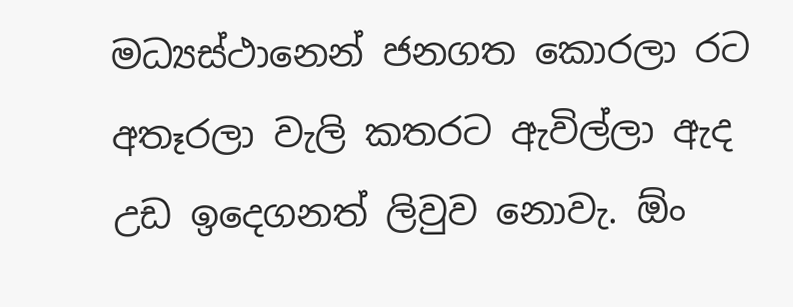මධ්‍යස්ථානෙන් ජනගත කොරලා රට අතෑරලා වැලි කතරට ඇවිල්ලා ඇද උඩ ඉදෙගනත් ලිවුව නොවැ. ඕං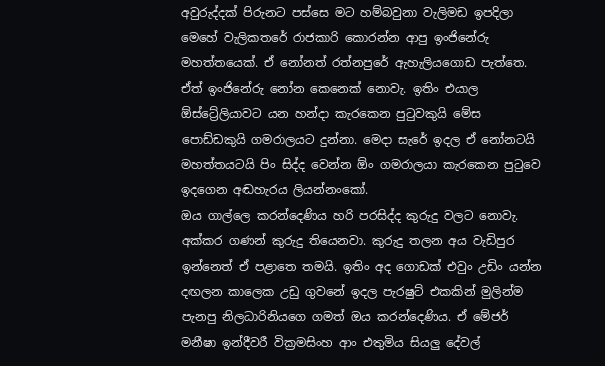අවුරුද්දක් පිරුනට පස්සෙ මට හම්බවුනා වැලිමඩ ඉපදිලා මෙහේ වැලිකතරේ රාජකාරි කොරන්න ආපු ඉංජිනේරු මහත්තයෙක්. ඒ නෝනත් රත්නපුරේ ඇහැලියගොඩ පැත්තෙ. ඒත් ඉංජිනේරු නෝන කෙනෙක් නොවැ. ඉතිං එයාල ඕස්‌ට්‍රේලියාවට යන හන්දා කැරකෙන පුටුවකුයි මේස පොඩ්ඩකුයි ගමරාලයට දුන්නා. මෙදා සැරේ ඉදල ඒ නෝනටයි මහත්තයටයි පිං සිද්ද වෙන්න ඕං ගමරාලයා කැරකෙන පුටුවෙ ඉදගෙන අඬහැරය ලියන්නංකෝ.
ඔය ගාල්ලෙ කරන්දෙණිය හරි පරසිද්ද කුරුදු වලට නොවැ. අක්කර ගණන් කුරුදු තියෙනවා. කුරුදු තලන අය වැඩිපුර ඉන්නෙත් ඒ පළාතෙ තමයි. ඉතිං අද ගොඩක් එවුං උඩිං යන්න දඟලන කාලෙක උඩු ගුවනේ ඉදල පැරෂුට් එකකින් මුලින්ම පැනපු නිලධාරිනියගෙ ගමත් ඔය කරන්දෙණිය. ඒ මේජර් මනීෂා ඉන්දීවරී වික්‍රමසිංහ ආං එතුමිය සියලු දේවල්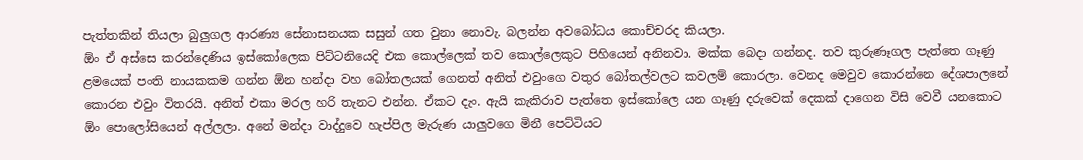පැත්තකින් තියලා බුලුගල ආරණ්‍ය සේනාසනයක සසුන් ගත වුනා නොවැ. බලන්න අවබෝධය කොච්චරද කියලා.
ඕං ඒ අස්සෙ කරන්දෙණිය ඉස්කෝලෙක පිට්ටනියෙදි එක කොල්ලෙක් තව කොල්ලෙකුට පිහියෙන් අනිනවා. මක්ක බෙදා ගන්නද. තව කුරුණෑගල පැත්තෙ ගෑණු ළමයෙක් පංති නායකකම ගන්න ඕන හන්දා වහ බෝතලයක් ගෙනත් අනිත් එවුංගෙ වතුර බෝතල්වලට කවලම් කොරලා. වෙනද මෙවුව කොරන්නෙ දේශපාලනේ කොරන එවුං විතරයි. අනිත් එකා මරල හරි තැනට එන්න. ඒකට දැං. ඇයි කැකිරාව පැත්තෙ ඉස්කෝලෙ යන ගෑණු දරුවෙක් දෙකක් දාගෙන විසි වෙවී යනකොට ඕං පොලෝසියෙන් අල්ලලා. අනේ මන්දා වාද්දුවෙ හැප්පිල මැරුණ යාලුවගෙ මිනී පෙට්ටියට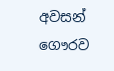අවසන් ගෞරව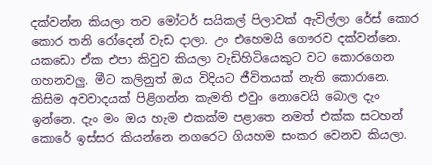දක්වන්න කියලා තව මෝටර් සයිකල් පිලාවක් ඇවිල්ලා රේස් කොර කොර තනි රෝදෙන් වැඩ දාලා. උං එහෙමයි ගෞරව දක්වන්නෙ. යකඩො ඒක එපා කිවුව කියලා වැඩිහිටියෙකුට වට කොරගෙන ගහනවලු. මීට කලිනුත් ඔය විදියට ජීවිතයක් නැති කොරානෙ. කිසිම අවවාදයක් පිළිගන්න කැමති එවුං නොවෙයි බොල දැං ඉන්නෙ. දැං මං ඔය හැම එකක්ම පළාතෙ නමත් එක්ක සටහන් කොරේ ඉස්සර කියන්නෙ නගරෙට ගියහම සංකර වෙනව කියලා.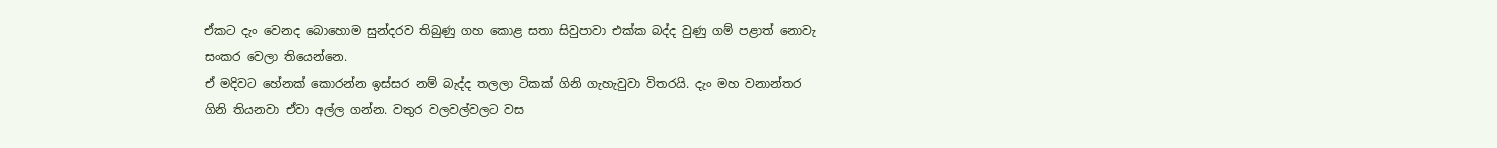ඒකට දැං වෙනද බොහොම සුන්දරව තිබුණු ගහ කොළ සතා සිවුපාවා එක්ක බද්ද වුණු ගම් පළාත් නොවැ සංකර වෙලා තියෙන්නෙ.
ඒ මදිවට හේනක් කොරන්න ඉස්සර නම් බැද්ද තලලා ටිකක් ගිනි ගැහැවුවා විතරයි. දැං මහ වනාන්තර ගිනි තියනවා ඒවා අල්ල ගන්න. වතුර වලවල්වලට වස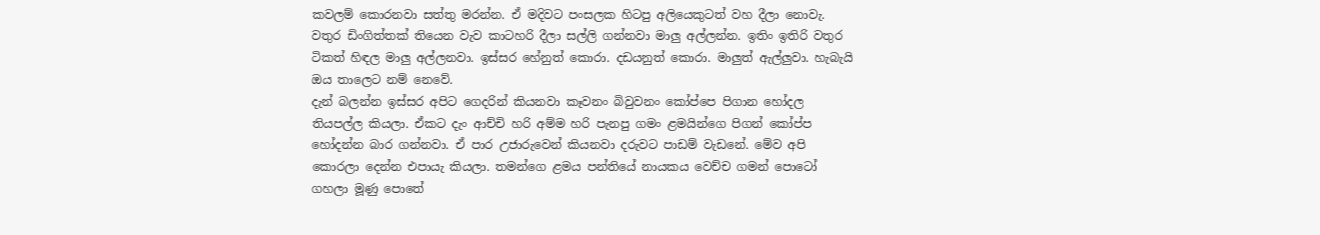කවලම් කොරනවා සත්තු මරන්න. ඒ මදිවට පංසලක හිටපු අලියෙකුටත් වහ දීලා නොවැ. වතුර ඩිංගිත්තක් තියෙන වැව කාටහරි දීලා සල්ලි ගන්නවා මාලු අල්ලන්න. ඉතිං ඉතිරි වතුර ටිකත් හිඳල මාලු අල්ලනවා. ඉස්සර හේනුත් කොරා. දඩයනුත් කොරා. මාලුත් ඇල්ලුවා. හැබැයි ඔය තාලෙට නම් නෙවේ.
දැන් බලන්න ඉස්සර අපිට ගෙදරින් කියනවා කෑවනං බිවුවනං කෝප්පෙ පිගාන හෝදල තියපල්ල කියලා. ඒකට දැං ආච්චි හරි අම්ම හරි පැනපු ගමං ළමයින්ගෙ පිගන් කෝප්ප හෝදන්න බාර ගන්නවා. ඒ පාර උජාරුවෙන් කියනවා දරුවට පාඩම් වැඩනේ. මේව අපි කොරලා දෙන්න එපායැ කියලා. තමන්ගෙ ළමය පන්තියේ නායකය වෙච්ච ගමන් පොටෝ ගහලා මූණු පොතේ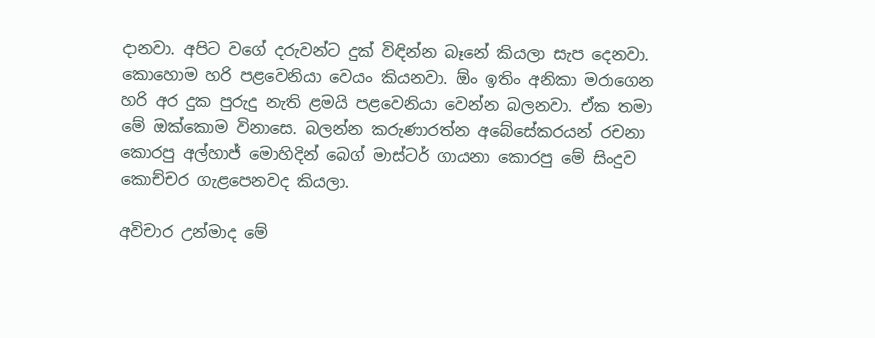දානවා. අපිට වගේ දරුවන්ට දුක් විඳින්න බෑනේ කියලා සැප දෙනවා. කොහොම හරි පළවෙනියා වෙයං කියනවා. ඕං ඉතිං අනිකා මරාගෙන හරි අර දුක පුරුදු නැති ළමයි පළවෙනියා වෙන්න බලනවා. ඒක තමා මේ ඔක්කොම විනාසෙ. බලන්න කරුණාරත්න අබේසේකරයන් රචනා කොරපු අල්හාජ් මොහිදින් බෙග් මාස්ටර් ගායනා කොරපු මේ සිංදුව කොච්චර ගැළපෙනවද කියලා.

අවිචාර උන්මාද මේ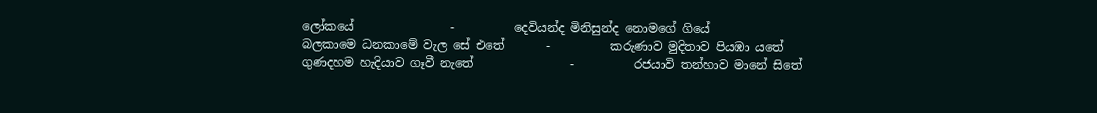ලෝකයේ                -          දෙවියන්ද මිනිසුන්ද නොමගේ ගියේ
බලකාමෙ ධනකාමේ වැල සේ එතේ       -          කරුණාව මුදිතාව පියඹා යතේ
ගුණදහම හැදියාව ගෑවී නැතේ                -          රජයාවි තන්හාව මානේ සිතේ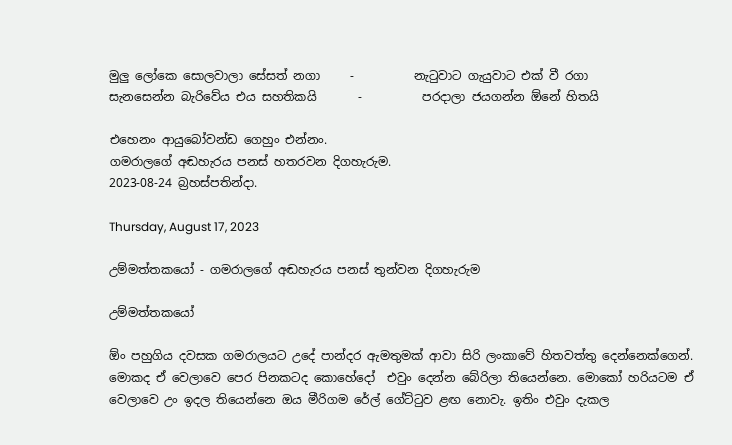මුලු ලෝකෙ සොලවාලා සේසත් නගා     -          නැටුවාට ගැයුවාට එක් වී රගා
සැනසෙන්න බැරිවේය එය සහතිකයි       -          පරදාලා ජයගන්න ඕනේ හිතයි

එහෙනං ආයුබෝවන්ඩ ගෙහුං එන්නං.
ගමරාලගේ අඬහැරය පනස් හතරවන දිගහැරුම.
2023-08-24 බ්‍රහස්පතින්දා.

Thursday, August 17, 2023

උම්මත්තකයෝ - ගමරාලගේ අඬහැරය පනස් තුන්වන දිගහැරුම

උම්මත්තකයෝ

ඕං පහුගිය දවසක ගමරාලයට උදේ පාන්දර ඇමතුමක් ආවා සිරි ලංකාවේ හිතවත්තු දෙන්නෙක්ගෙන්. මොකද ඒ වෙලාවෙ පෙර පිනකටද කොහේදෝ  එවුං දෙන්න බේරිලා තියෙන්නෙ. මොකෝ හරියටම ඒ වෙලාවෙ උං ඉදල තියෙන්නෙ ඔය මීරිගම රේල් ගේට්ටුව ළඟ නොවැ. ඉතිං එවුං දැකල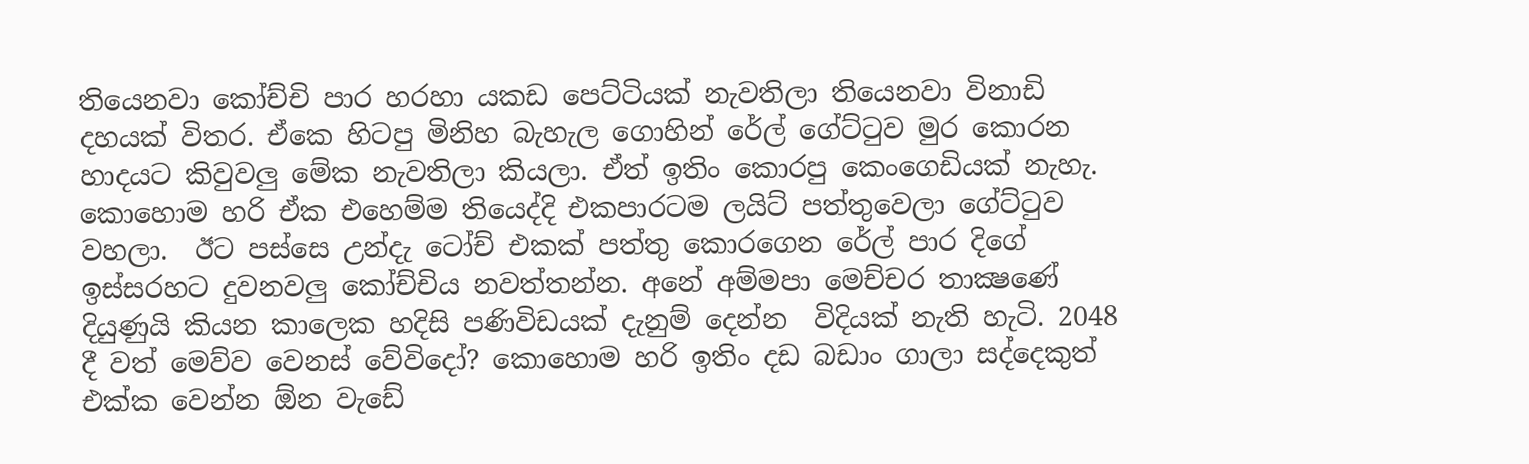තියෙනවා කෝච්චි පාර හරහා යකඩ පෙට්ටියක් නැවතිලා තියෙනවා විනාඩි දහයක් විතර. ඒකෙ හිටපු මිනිහ බැහැල ගොහින් රේල් ගේට්ටුව මුර කොරන හාදයට කිවුවලු මේක නැවතිලා කියලා. ඒත් ඉතිං කොරපු කෙංගෙඩියක් නැහැ. කොහොම හරි ඒක එහෙම්ම තියෙද්දි එකපාරටම ලයිට් පත්තුවෙලා ගේට්ටුව වහලා.  ඊට පස්සෙ උන්දැ ටෝච් එකක් පත්තු කොරගෙන රේල් පාර දිගේ ඉස්සරහට දුවනවලු කෝච්චිය නවත්තන්න. අනේ අම්මපා මෙච්චර තාක්‍ෂණේ දියුණුයි කියන කාලෙක හදිසි පණිවිඩයක් දැනුම් දෙන්න  විදියක් නැති හැටි. 2048 දී වත් මෙව්ව වෙනස් වේවිදෝ? කොහොම හරි ඉතිං දඩ බඩාං ගාලා සද්දෙකුත් එක්ක වෙන්න ඕන වැඩේ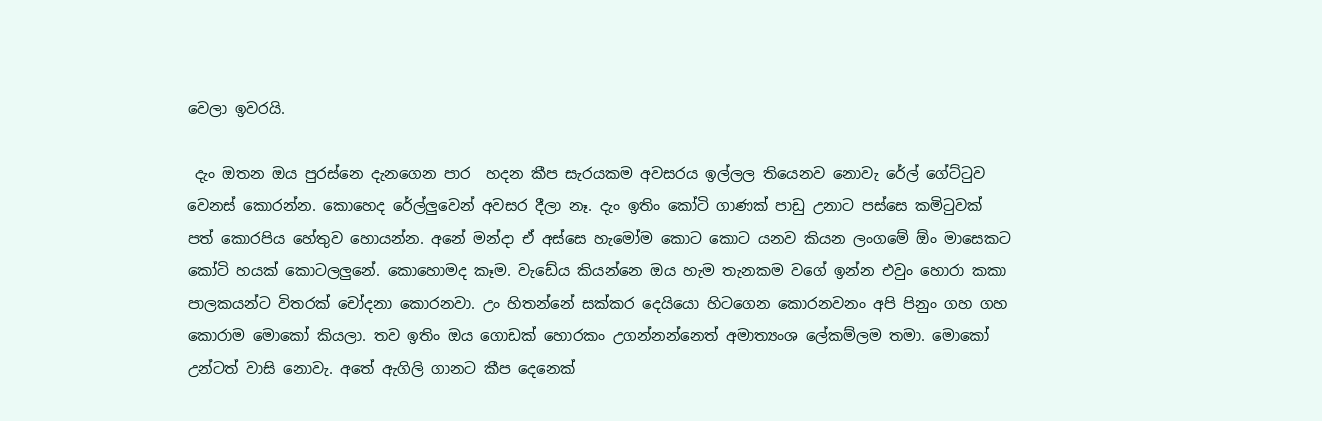වෙලා ඉවරයි.

 දැං ඔතන ඔය පුරස්නෙ දැනගෙන පාර  හදන කීප සැරයකම අවසරය ඉල්ලල තියෙනව නොවැ රේල් ගේට්ටුව වෙනස් කොරන්න. කොහෙද රේල්ලුවෙන් අවසර දීලා නෑ. දැං ඉතිං කෝටි ගාණක් පාඩු උනාට පස්සෙ කමිටුවක් පත් කොරපිය හේතුව හොයන්න. අනේ මන්දා ඒ අස්සෙ හැමෝම කොට කොට යනව කියන ලංගමේ ඕං මාසෙකට කෝටි හයක් කොටලලුනේ. කොහොමද කෑම. වැඩේය කියන්නෙ ඔය හැම තැනකම වගේ ඉන්න එවුං හොරා කකා පාලකයන්ට විතරක් චෝදනා කොරනවා. උං හිතන්නේ සක්කර දෙයියො හිටගෙන කොරනවනං අපි පිනුං ගහ ගහ කොරාම මොකෝ කියලා. තව ඉතිං ඔය ගොඩක් හොරකං උගන්නන්නෙත් අමාත්‍යංශ ලේකම්ලම තමා. මොකෝ උන්ටත් වාසි නොවැ. අතේ ඇගිලි ගානට කීප දෙනෙක්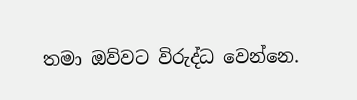තමා ඔව්වට විරුද්ධ වෙන්නෙ.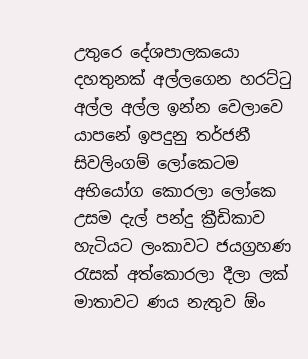උතුරෙ දේශපාලකයො දහතුනක් අල්ලගෙන හරට්ටු අල්ල අල්ල ඉන්න වෙලාවෙ යාපනේ ඉපදුනු තර්ජනී සිවලිංගම් ලෝකෙටම අභියෝග කොරලා ලෝකෙ උසම දැල් පන්දු ක්‍රීඩිකාව හැටියට ලංකාවට ජයග්‍රහණ රැසක් අත්කොරලා දීලා ලක් මාතාවට ණය නැතුව ඕං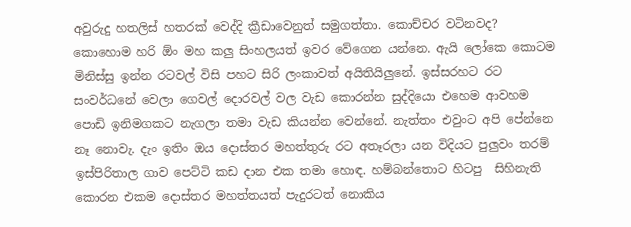අවුරුදු හතලිස් හතරක් වෙද්දි ක්‍රීඩාවෙනුත් සමුගත්තා. කොච්චර වටිනවද? කොහොම හරි ඕං මහ කලු සිංහලයත් ඉවර වේගෙන යන්නෙ. ඇයි ලෝකෙ කොටම මිනිස්සු ඉන්න රටවල් විසි පහට සිරි ලංකාවත් අයිතියිලුනේ. ඉස්සරහට රට සංවර්ධනේ වෙලා ගෙවල් දොරවල් වල වැඩ කොරන්න සුද්දියො එහෙම ආවහම පොඩි ඉනිමගකට නැගලා තමා වැඩ කියන්න වෙන්නේ. නැත්තං එවුංට අපි පේන්නෙ නෑ නොවැ. දැං ඉතිං ඔය දොස්තර මහත්තුරු රට අතෑරලා යන විදියට පුලුවං තරම් ඉස්පිරිතාල ගාව පෙට්ටි කඩ දාන එක තමා හොඳ. හම්බන්තොට හිටපු  සිහිනැති කොරන එකම දොස්තර මහත්තයත් පැදුරටත් නොකිය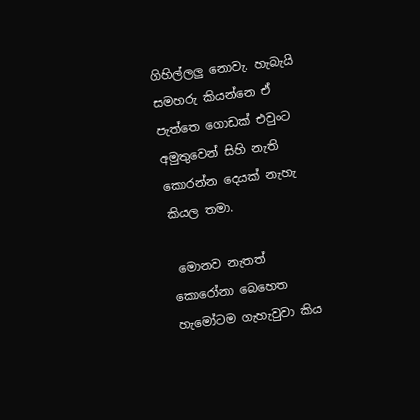ගිහිල්ලලු නොවැ. හැබැයි සමහරු කියන්නෙ ඒ පැත්තෙ ගොඩක් එවුංට අමුතුවෙන් සිහි නැති කොරන්න දෙයක් නැහැ කියල තමා.

 මොනව නැතත් කොරෝනා බෙහෙත හැමෝටම ගැහැවුවා කිය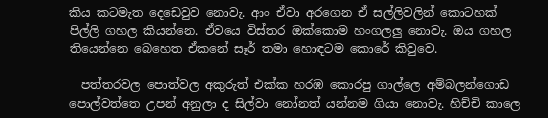කිය කටමැත දෙඩෙවුව නොවැ. ආං ඒවා අරගෙන ඒ සල්ලිවලින් කොටහක් පිල්ලි ගහල කියන්නෙ. ඒවයෙ විස්තර ඔක්කොම හංගලලු නොවැ. ඔය ගහල තියෙන්නෙ බෙහෙත ඒකනේ සෑර් තමා හොඳටම කොරේ කිවුවෙ.

  පත්තරවල පොත්වල අකුරුත් එක්ක හරඹ කොරපු ගාල්ලෙ අම්බලන්ගොඩ පොල්වත්තෙ උපන් අනුලා ද සිල්වා නෝනත් යන්නම ගියා නොවැ. හිච්චි කාලෙ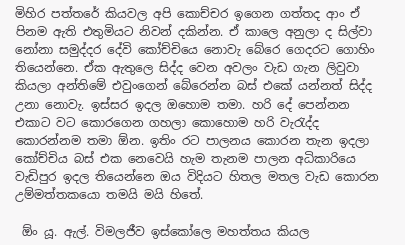මිහිර පත්තරේ කියවල අපි කොච්චර ඉගෙන ගත්තද ආං ඒ පිනම ඇති එතුමියට නිවන් දකින්න. ඒ කාලෙ අනුලා ද සිල්වා නෝනා සමුද්දර දේවි කෝච්චියෙ නොවැ බේරෙ ගෙදරට ගොහිං තියෙන්නෙ. ඒක ඇතුලෙ සිද්ද වෙන අවලං වැඩ ගැන ලිවුවා කියලා අන්තිමේ එවුංගෙන් බේරෙන්න බස් එකේ යන්නත් සිද්ද උනා නොවැ. ඉස්සර ඉදල ඔහොම තමා. හරි දේ පෙන්නන එකාට වට කොරගෙන ගහලා කොහොම හරි වැරැද්ද කොරන්නම තමා ඕන. ඉතිං රට පාලනය කොරන තැන ඉදලා කෝච්චිය බස් එක නෙවෙයි හැම තැනම පාලන අධිකාරියෙ වැඩිපුර ඉදල තියෙන්නෙ ඔය විදියට හිතල මතල වැඩ කොරන උම්මත්තකයො තමයි මයි හිතේ.

 ඕං යූ. ඇල්. විමලජීව ඉස්කෝලෙ මහත්තය කියල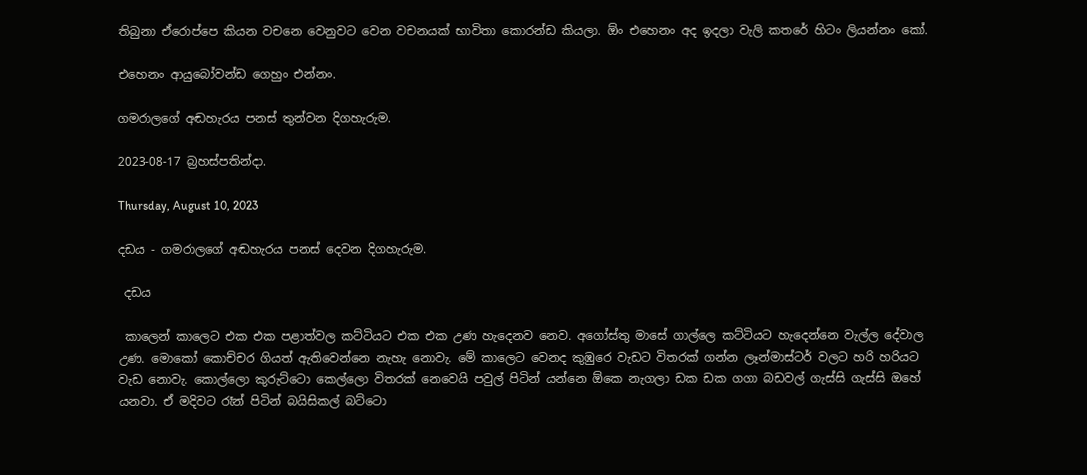තිබුනා ඒරොප්පෙ කියන වචනෙ වෙනුවට වෙන වචනයක් භාවිතා කොරන්ඩ කියලා. ඕං එහෙනං අද ඉදලා වැලි කතරේ හිටං ලියන්නං කෝ.

එහෙනං ආයුබෝවන්ඩ ගෙහුං එන්නං.

ගමරාලගේ අඬහැරය පනස් තුන්වන දිගහැරුම.

2023-08-17 බ්‍රහස්පතින්දා.

Thursday, August 10, 2023

දඩය - ගමරාලගේ අඬහැරය පනස් දෙවන දිගහැරුම.

 දඩය

 කාලෙන් කාලෙට එක එක පළාත්වල කට්ටියට එක එක උණ හැදෙනව නෙව. අගෝස්තු මාසේ ගාල්ලෙ කට්ටියට හැදෙන්නෙ වැල්ල දේවාල උණ. මොකෝ කොච්චර ගියත් ඇතිවෙන්නෙ නැහැ නොවැ. මේ කාලෙට වෙනද කුඹුරෙ වැඩට විතරක් ගන්න ලෑන්මාස්ටර් වලට හරි හරියට වැඩ නොවැ. කොල්ලො කුරුට්ටො කෙල්ලො විතරක් නෙවෙයි පවුල් පිටින් යන්නෙ ඕකෙ නැගලා ඩක ඩක ගගා බඩවල් ගැස්සි ගැස්සි ඔහේ යනවා. ඒ මදිවට රෑන් පිටින් බයිසිකල් බට්ටො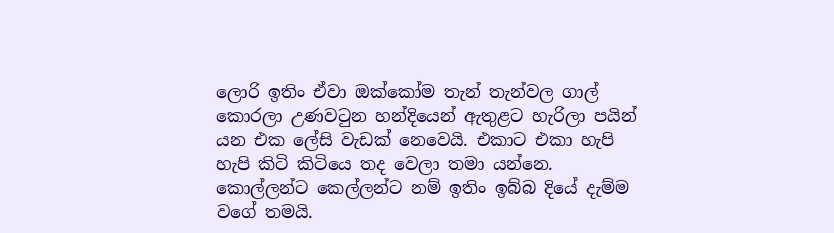ලොරි ඉතිං ඒවා ඔක්කෝම තැන් තැන්වල ගාල් කොරලා උණවටුන හන්දියෙන් ඇතුළට හැරිලා පයින් යන එක ලේසි වැඩක් නෙවෙයි. එකාට එකා හැපි හැපි කිටි කිටියෙ තද වෙලා තමා යන්නෙ. කොල්ලන්ට කෙල්ලන්ට නම් ඉතිං ඉබ්බ දියේ දැම්ම වගේ තමයි.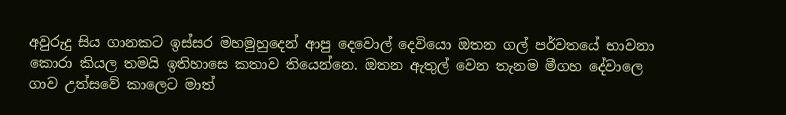අවුරුදු සිය ගානකට ඉස්සර මහමුහුදෙන් ආපු දෙවොල් දෙවියො ඔතන ගල් පර්වතයේ භාවනා කොරා කියල තමයි ඉතිහාසෙ කතාව තියෙන්නෙ. ඔතන ඇතුල් වෙන තැනම මීගහ දේවාලෙ ගාව උත්සවේ කාලෙට මාත්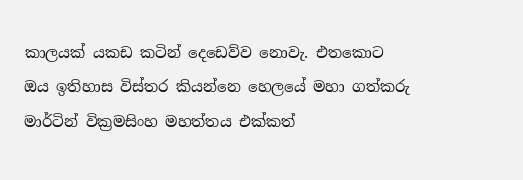කාලයක් යකඩ කටින් දෙඩෙව්ව නොවැ. එතකොට ඔය ඉතිහාස විස්තර කියන්නෙ හෙලයේ මහා ගත්කරු මාර්ටින් වික්‍රමසිංහ මහත්තය එක්කත්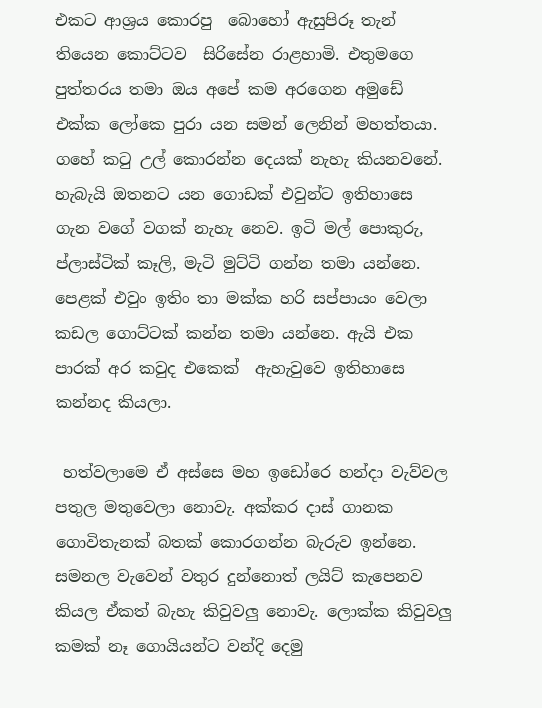එකට ආශ්‍රය කොරපු  බොහෝ ඇසුපිරූ තැන් තියෙන කොට්ටව  සිරිසේන රාළහාමි. එතුමගෙ පුත්තරය තමා ඔය අපේ කම අරගෙන අමුඩේ එක්ක ලෝකෙ පුරා යන සමන් ලෙනින් මහත්තයා. ගහේ කටු උල් කොරන්න දෙයක් නැහැ කියනවනේ. හැබැයි ඔතනට යන ගොඩක් එවුන්ට ඉතිහාසෙ ගැන වගේ වගක් නැහැ නෙව. ඉටි මල් පොකුරු, ප්ලාස්ටික් කෑලි, මැටි මුට්ටි ගන්න තමා යන්නෙ. පෙළක් එවුං ඉතිං තා මක්ක හරි සප්පායං වෙලා කඩල ගොට්ටක් කන්න තමා යන්නෙ. ඇයි එක පාරක් අර කවුද එකෙක්  ඇහැවුවෙ ඉතිහාසෙ කන්නද කියලා.

 හත්වලාමෙ ඒ අස්සෙ මහ ඉඩෝරෙ හන්දා වැව්වල පතුල මතුවෙලා නොවැ. අක්කර දාස් ගානක ගොවිතැනක් බතක් කොරගන්න බැරුව ඉන්නෙ. සමනල වැවෙන් වතුර දුන්නොත් ලයිට් කැපෙනව කියල ඒකත් බැහැ කිවුවලු නොවැ. ලොක්ක කිවුවලු කමක් නෑ ගොයියන්ට වන්දි දෙමු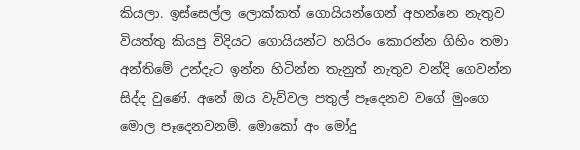කියලා. ඉස්සෙල්ල ලොක්කත් ගොයියන්ගෙන් අහන්නෙ නැතුව වියත්තු කියපු විදියට ගොයියන්ට හයිරං කොරන්න ගිහිං තමා අන්තිමේ උන්දැට ඉන්න හිටින්න තැනුත් නැතුව වන්දි ගෙවන්න සිද්ද වුණේ. අනේ ඔය වැව්වල පතුල් පෑදෙනව වගේ මුංගෙ මොල පෑදෙනවනම්. මොකෝ අං මෝදු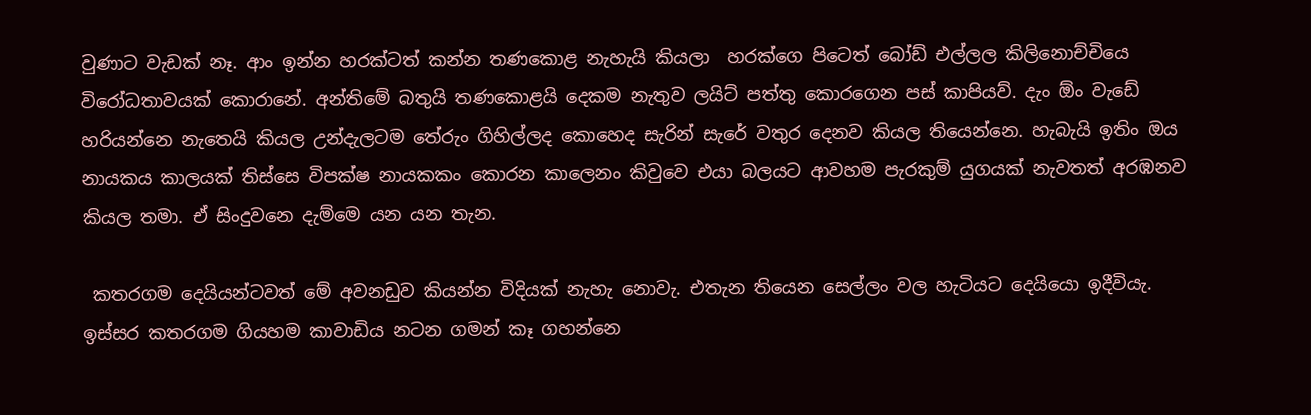වුණාට වැඩක් නෑ. ආං ඉන්න හරක්ටත් කන්න තණකොළ නැහැයි කියලා  හරක්ගෙ පිටෙත් බෝඩ් එල්ලල කිලිනොච්චියෙ විරෝධතාවයක් කොරානේ. අන්තිමේ බතුයි තණකොළයි දෙකම නැතුව ලයිට් පත්තු කොරගෙන පස් කාපියව්. දැං ඕං වැඩේ හරියන්නෙ නැතෙයි කියල උන්දැලටම තේරුං ගිහිල්ලද කොහෙද සැරින් සැරේ වතුර දෙනව කියල තියෙන්නෙ. හැබැයි ඉතිං ඔය නායකය කාලයක් තිස්සෙ විපක්ෂ නායකකං කොරන කාලෙනං කිවුවෙ එයා බලයට ආවහම පැරකුම් යුගයක් නැවතත් අරඹනව කියල තමා. ඒ සිංදුවනෙ දැම්මෙ යන යන තැන.

 කතරගම දෙයියන්ටවත් මේ අවනඩුව කියන්න විදියක් නැහැ නොවැ. එතැන තියෙන සෙල්ලං වල හැටියට දෙයියො ඉදීවියැ. ඉස්සර කතරගම ගියහම කාවාඩිය නටන ගමන් කෑ ගහන්නෙ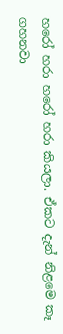හරෝ හරා හරෝ හරා කියලා. ඒකට දැන් නිළමෙ කෑ ගහනවා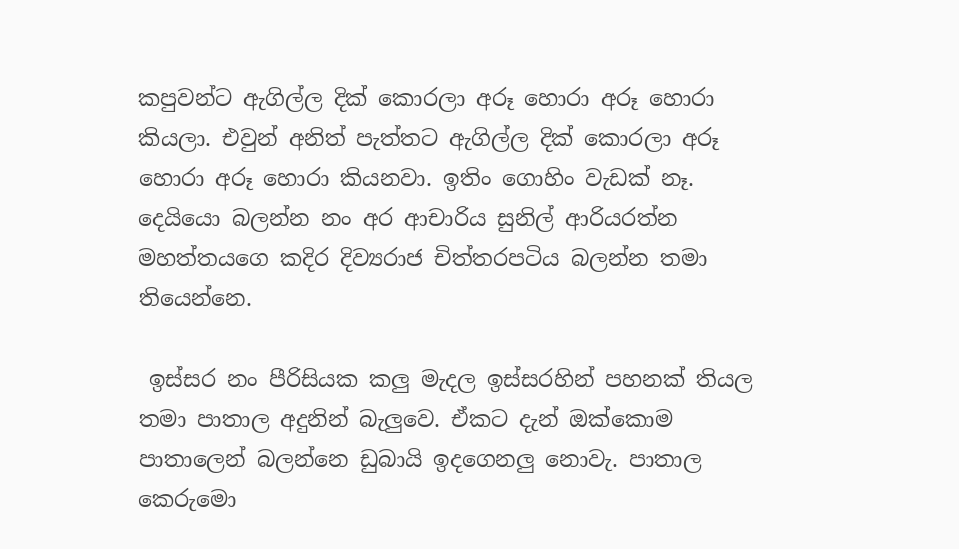කපුවන්ට ඇගිල්ල දික් කොරලා අරූ හොරා අරූ හොරා කියලා. එවුන් අනිත් පැත්තට ඇගිල්ල දික් කොරලා අරූ හොරා අරූ හොරා කියනවා. ඉතිං ගොහිං වැඩක් නෑ. දෙයියො බලන්න නං අර ආචාරිය සුනිල් ආරියරත්න මහත්තයගෙ කදිර දිව්‍යරාජ චිත්තරපටිය බලන්න තමා තියෙන්නෙ.

 ඉස්සර නං පීරිසියක කලු මැදල ඉස්සරහින් පහනක් තියල තමා පාතාල අදුනින් බැලුවෙ. ඒකට දැන් ඔක්කොම පාතාලෙන් බලන්නෙ ඩුබායි ඉදගෙනලු නොවැ. පාතාල කෙරුමො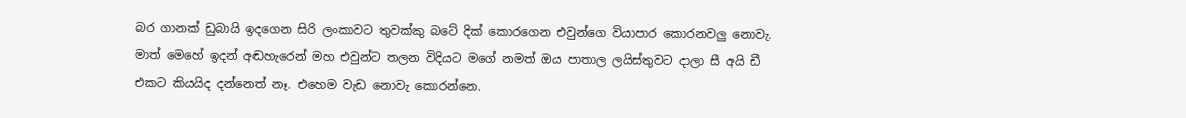බර ගානක් ඩුබායි ඉදගෙන සිරි ලංකාවට තුවක්කු බටේ දික් කොරගෙන එවුන්ගෙ වියාපාර කොරනවලු නොවැ. මාත් මෙහේ ඉදන් අඬහැරෙන් මහ එවුන්ට තලන විදියට මගේ නමත් ඔය පාතාල ලයිස්තුවට දාලා සී අයි ඩී එකට කියයිද දන්නෙත් නෑ. එහෙම වැඩ නොවැ කොරන්නෙ.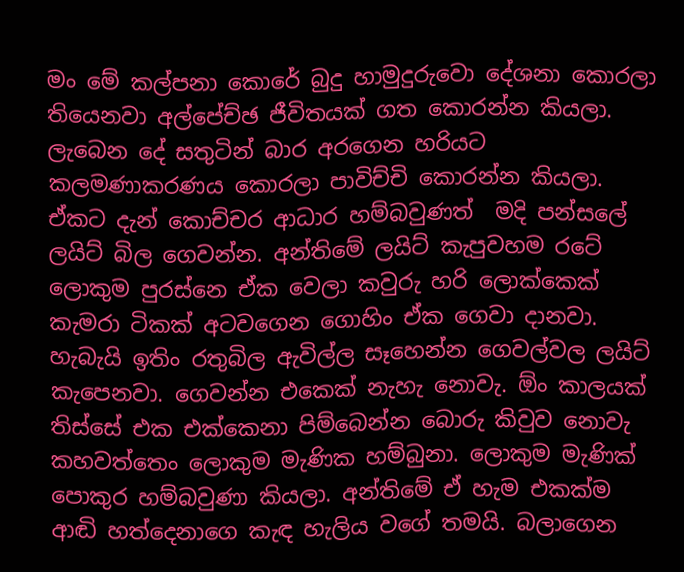මං මේ කල්පනා කොරේ බුදු හාමුදුරුවො දේශනා කොරලා තියෙනවා අල්පේච්ඡ ජීවිතයක් ගත කොරන්න කියලා. ලැබෙන දේ සතුටින් බාර අරගෙන හරියට කලමණාකරණය කොරලා පාවිච්චි කොරන්න කියලා. ඒකට දැන් කොච්චර ආධාර හම්බවුණත්  මදි පන්සලේ ලයිට් බිල ගෙවන්න. අන්තිමේ ලයිට් කැපුවහම රටේ ලොකුම පුරස්නෙ ඒක වෙලා කවුරු හරි ලොක්කෙක් කැමරා ටිකක් අටවගෙන ගොහිං ඒක ගෙවා දානවා. හැබැයි ඉතිං රතුබිල ඇවිල්ල සෑහෙන්න ගෙවල්වල ලයිට් කැපෙනවා. ගෙවන්න එකෙක් නැහැ නොවැ. ඕං කාලයක් තිස්සේ එක එක්කෙනා පිම්බෙන්න බොරු කිවුව නොවැ කහවත්තෙං ලොකුම මැණික හම්බුනා. ලොකුම මැණික් පොකුර හම්බවුණා කියලා. අන්තිමේ ඒ හැම එකක්ම ආඬි හත්දෙනාගෙ කැඳ හැලිය වගේ තමයි. බලාගෙන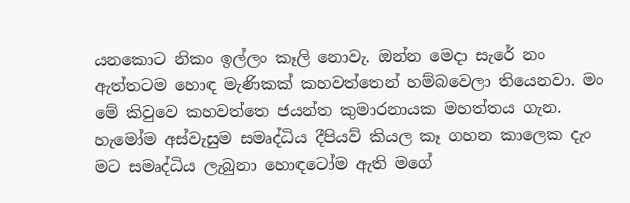යනකොට නිකං ඉල්ලං කෑලි නොවැ. ඔන්න මෙදා සැරේ නං ඇත්තටම හොඳ මැණිකක් කහවත්තෙන් හම්බවෙලා තියෙනවා. මං මේ කිවුවෙ කහවත්තෙ ජයන්ත කුමාරනායක මහත්තය ගැන. හැමෝම අස්වැසුම සමෘද්ධිය දීපියව් කියල කෑ ගහන කාලෙක දැං මට සමෘද්ධිය ලැබුනා හොඳටෝම ඇති මගේ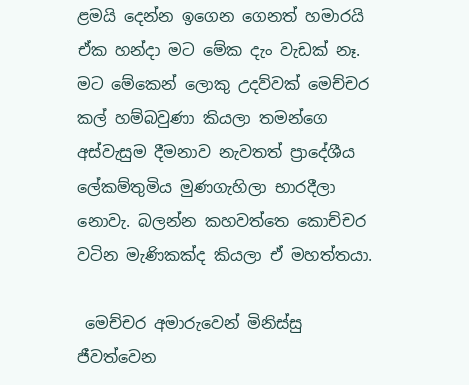ළමයි දෙන්න ඉගෙන ගෙනත් හමාරයි ඒක හන්දා මට මේක දැං වැඩක් නෑ. මට මේකෙන් ලොකු උදව්වක් මෙච්චර කල් හම්බවුණා කියලා තමන්ගෙ අස්වැසුම දීමනාව නැවතත් ප්‍රාදේශීය ලේකම්තුමිය මුණගැහිලා භාරදීලා නොවැ. බලන්න කහවත්තෙ කොච්චර වටින මැණිකක්ද කියලා ඒ මහත්තයා.

 මෙච්චර අමාරුවෙන් මිනිස්සු ජීවත්වෙන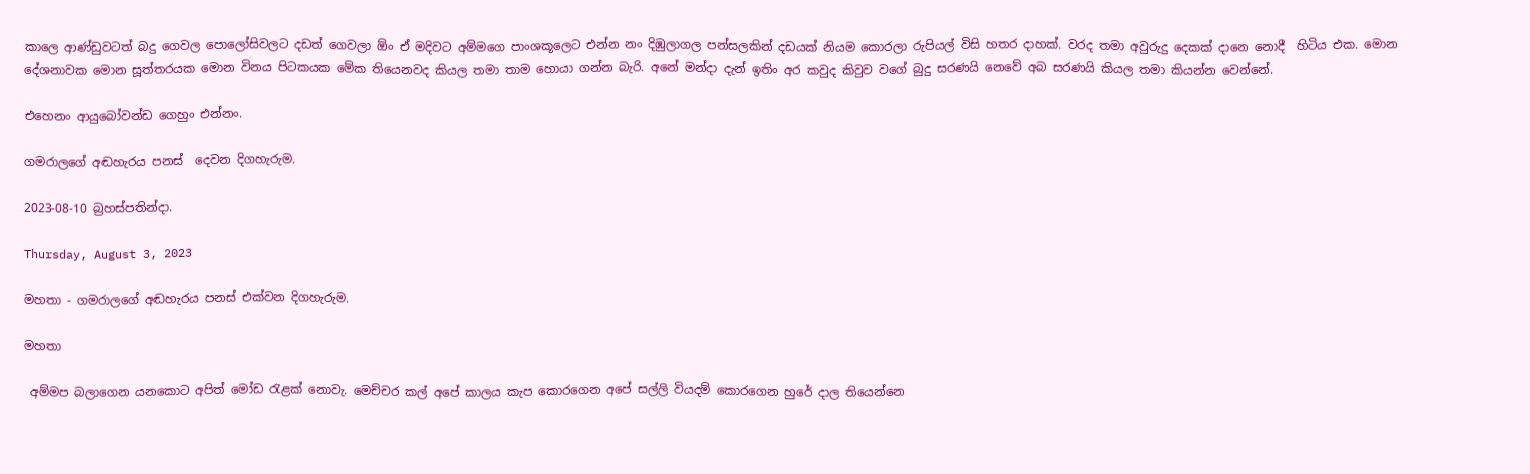කාලෙ ආණ්ඩුවටත් බදු ගෙවල පොලෝසිවලට දඩත් ගෙවලා ඕං ඒ මදිවට අම්මගෙ පාංශකූලෙට එන්න නං දිඹුලාගල පන්සලකින් දඩයක් නියම කොරලා රුපියල් විසි හතර දාහක්. වරද තමා අවුරුදු දෙකක් දානෙ නොදී  හිටිය එක. මොන දේශනාවක මොන සූත්තරයක මොන විනය පිටකයක මේක තියෙනවද කියල තමා තාම හොයා ගන්න බැරි. අනේ මන්දා දැන් ඉතිං අර කවුද කිවුව වගේ බුදු සරණයි නෙවේ අබ සරණයි කියල තමා කියන්න වෙන්නේ.

එහෙනං ආයුබෝවන්ඩ ගෙහුං එන්නං.

ගමරාලගේ අඬහැරය පනස්  දෙවන දිගහැරුම.

2023-08-10 බ්‍රහස්පතින්දා.

Thursday, August 3, 2023

මහතා - ගමරාලගේ අඬහැරය පනස් එක්වන දිගහැරුම.

මහතා

 අම්මප බලාගෙන යනකොට අපිත් මෝඩ රැළක් නොවැ. මෙච්චර කල් අපේ කාලය කැප කොරගෙන අපේ සල්ලි වියදම් කොරගෙන හුරේ දාල තියෙන්නෙ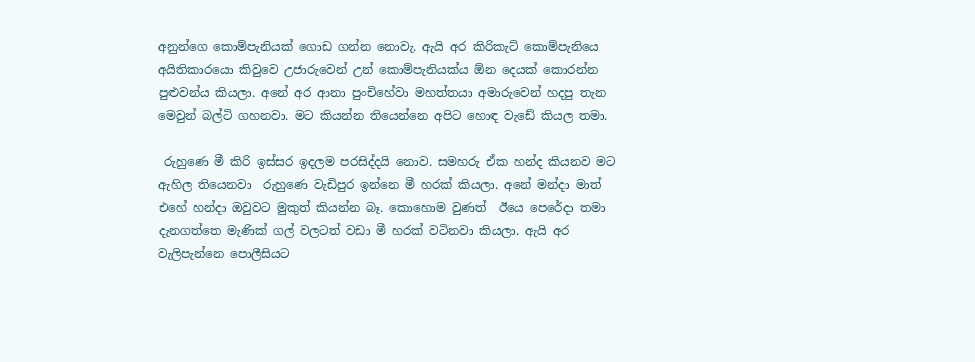අනුන්ගෙ කොම්පැනියක් ගොඩ ගන්න නොවැ. ඇයි අර කිරිකැට් කොම්පැනියෙ අයිතිකාරයො කිවුවෙ උජාරුවෙන් උන් කොම්පැනියක්ය ඕන දෙයක් කොරන්න පුළුවන්ය කියලා. අනේ අර ආනා පුංචිහේවා මහත්තයා අමාරුවෙන් හදපු තැන මෙවුන් බල්ටි ගහනවා. මට කියන්න තියෙන්නෙ අපිට හොඳ වැඩේ කියල තමා.

 රුහුණෙ මී කිරි ඉස්සර ඉදලම පරසිද්දයි නොව. සමහරු ඒක හන්ද කියනව මට ඇහිල තියෙනවා  රුහුණෙ වැඩිපුර ඉන්නෙ මී හරක් කියලා. අනේ මන්දා මාත් එහේ හන්දා ඔවුවට මුකුත් කියන්න බෑ. කොහොම වුණත්  ඊයෙ පෙරේදා තමා දැනගත්තෙ මැණික් ගල් වලටත් වඩා මී හරක් වටිනවා කියලා. ඇයි අර වැලිපැන්නෙ පොලීසියට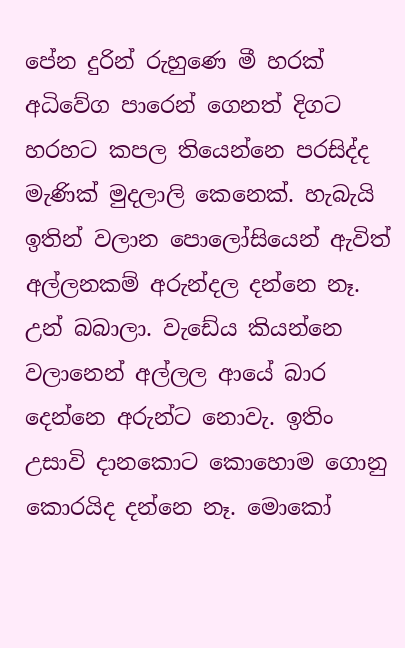පේන දුරින් රුහුණෙ මී හරක් අධිවේග පාරෙන් ගෙනත් දිගට හරහට කපල තියෙන්නෙ පරසිද්ද මැණික් මුදලාලි කෙනෙක්. හැබැයි ඉතින් වලාන පොලෝසියෙන් ඇවිත් අල්ලනකම් අරුන්දල දන්නෙ නෑ. උන් බබාලා. වැඩේය කියන්නෙ වලානෙන් අල්ලල ආයේ බාර දෙන්නෙ අරුන්ට නොවැ. ඉතිං උසාවි දානකොට කොහොම ගොනු කොරයිද දන්නෙ නෑ. මොකෝ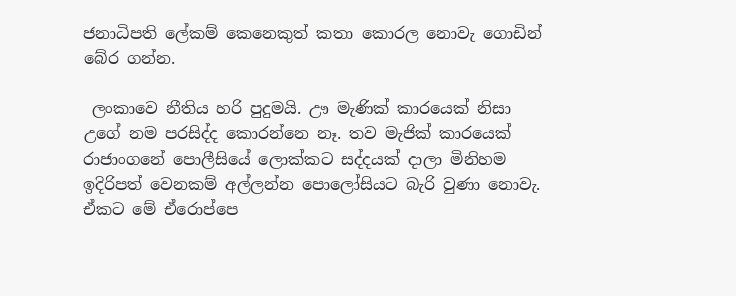ජනාධිපති ලේකම් කෙනෙකුත් කතා කොරල නොවැ ගොඩින් බේර ගන්න.

 ලංකාවෙ නීතිය හරි පුදුමයි. ඌ මැණික් කාරයෙක් නිසා උගේ නම පරසිද්ද කොරන්නෙ නෑ. තව මැජික් කාරයෙක් රාජාංගනේ පොලීසියේ ලොක්කට සද්දයක් දාලා මිනිහම ඉදිරිපත් වෙනකම් අල්ලන්න පොලෝසියට බැරි වුණා නොවැ. ඒකට මේ ඒරොප්පෙ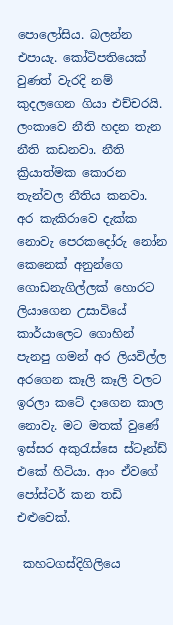පොලෝසිය. බලන්න එපායැ. කෝටිපතියෙක් වුණත් වැරදි නම් කුදලගෙන ගියා එච්චරයි. ලංකාවෙ නීති හදන තැන නීති කඩනවා. නීති ක්‍රියාත්මක කොරන තැන්වල නීතිය කනවා. අර කැකිරාවෙ දැක්ක නොවැ පෙරකදෝරු නෝන කෙනෙක් අනුන්ගෙ ගොඩනැගිල්ලක් හොරට ලියාගෙන උසාවියේ කාර්යාලෙට ගොහින් පැනපු ගමන් අර ලියවිල්ල අරගෙන කෑලි කෑලි වලට ඉරලා කටේ දාගෙන කාල නොවැ. මට මතක් වුණේ ඉස්සර අකුරැස්සෙ ස්ටෑන්ඩ් එකේ හිටියා. ආං ඒවගේ පෝස්ටර් කන තඩි එළුවෙක්.

 කහටගස්දිගිලියෙ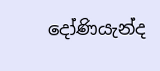දෝණියැන්ද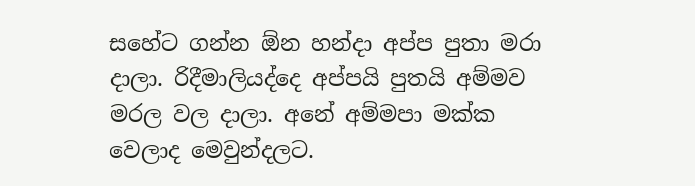සහේට ගන්න ඕන හන්දා අප්ප පුතා මරා දාලා. රිදීමාලියද්දෙ අප්පයි පුතයි අම්මව මරල වල දාලා. අනේ අම්මපා මක්ක වෙලාද මෙවුන්දලට.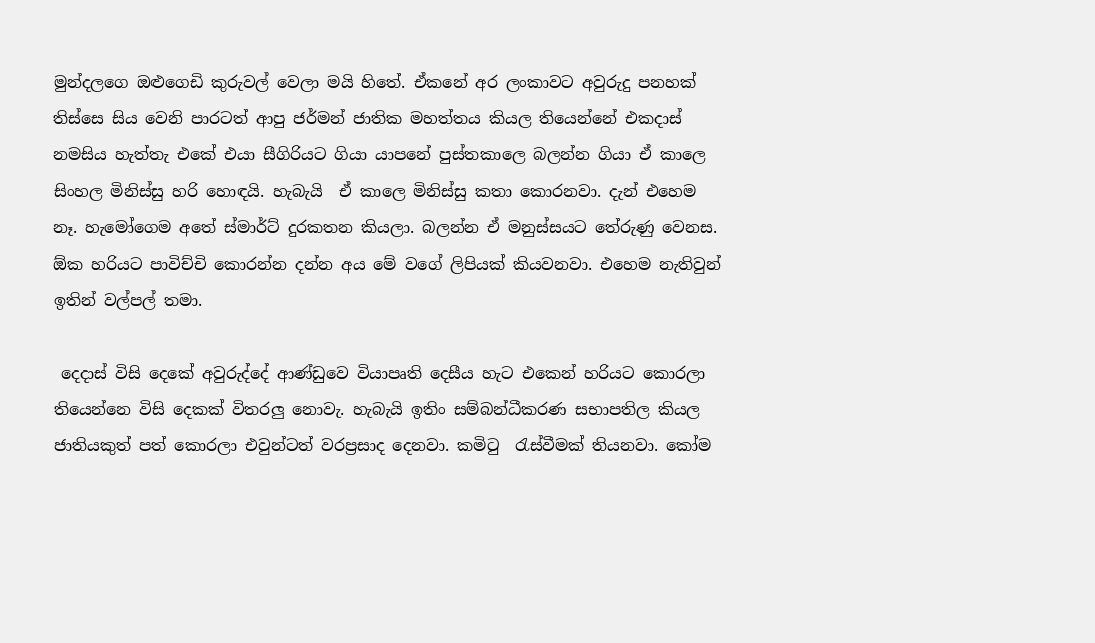මුන්දලගෙ ඔළුගෙඩි කුරුවල් වෙලා මයි හිතේ. ඒකනේ අර ලංකාවට අවුරුදු පනහක් තිස්සෙ සිය වෙනි පාරටත් ආපු ජර්මන් ජාතික මහත්තය කියල තියෙන්නේ එකදාස් නමසිය හැත්තැ එකේ එයා සීගිරියට ගියා යාපනේ පුස්තකාලෙ බලන්න ගියා ඒ කාලෙ සිංහල මිනිස්සු හරි හොඳයි. හැබැයි  ඒ කාලෙ මිනිස්සු කතා කොරනවා. දැන් එහෙම නෑ. හැමෝගෙම අතේ ස්මාර්ට් දුරකතන කියලා. බලන්න ඒ මනුස්සයට තේරුණු වෙනස.  ඕක හරියට පාවිච්චි කොරන්න දන්න අය මේ වගේ ලිපියක් කියවනවා. එහෙම නැතිවුන් ඉතින් වල්පල් තමා.

 දෙදාස් විසි දෙකේ අවුරුද්දේ ආණ්ඩුවෙ වියාපෘති දෙසීය හැට එකෙන් හරියට කොරලා තියෙන්නෙ විසි දෙකක් විතරලු නොවැ. හැබැයි ඉතිං සම්බන්ධීකරණ සභාපතිල කියල ජාතියකුත් පත් කොරලා එවුන්ටත් වරප්‍රසාද දෙනවා. කමිටු  රැස්වීමක් තියනවා. කෝම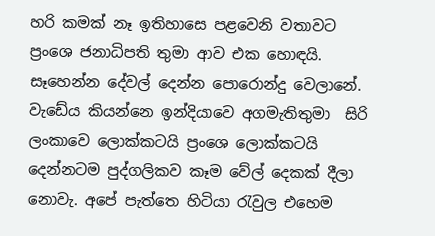හරි කමක් නෑ ඉතිහාසෙ පළවෙනි වතාවට ප්‍රංශෙ ජනාධිපති තුමා ආව එක හොඳයි. සෑහෙන්න දේවල් දෙන්න පොරොන්දු වෙලානේ. වැඩේය කියන්නෙ ඉන්දියාවෙ අගමැතිතුමා  සිරි ලංකාවෙ ලොක්කටයි ප්‍රංශෙ ලොක්කටයි දෙන්නටම පුද්ගලිකව කෑම වේල් දෙකක් දීලා නොවැ. අපේ පැත්තෙ හිටියා රැවුල එහෙම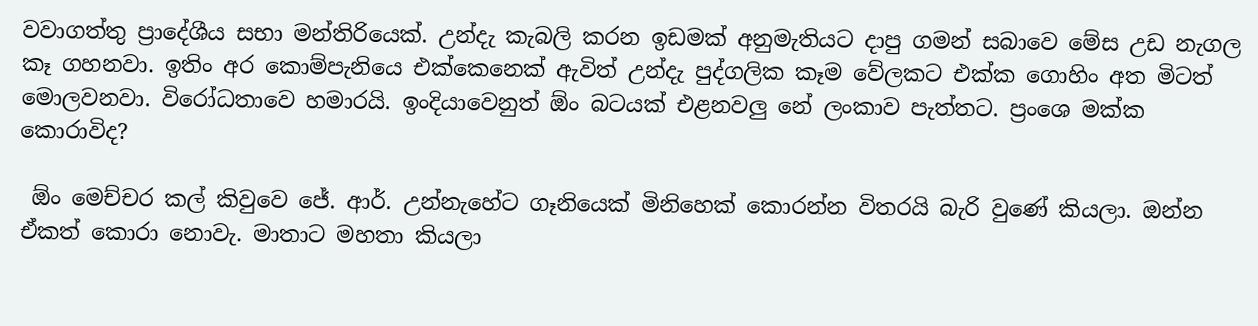වවාගත්තු ප්‍රාදේශීය සභා මන්තිරියෙක්. උන්දැ කැබලි කරන ඉඩමක් අනුමැතියට දාපු ගමන් සබාවෙ මේස උඩ නැගල කෑ ගහනවා. ඉතිං අර කොම්පැනියෙ එක්කෙනෙක් ඇවිත් උන්දැ පුද්ගලික කෑම වේලකට එක්ක ගොහිං අත මිටත් මොලවනවා. විරෝධතාවෙ හමාරයි. ඉංදියාවෙනුත් ඕං බටයක් එළනවලු නේ ලංකාව පැත්තට. ප්‍රංශෙ මක්ක කොරාවිද?

 ඕං මෙච්චර කල් කිවුවෙ ජේ. ආර්. උන්නැහේට ගෑනියෙක් මිනිහෙක් කොරන්න විතරයි බැරි වුණේ කියලා. ඔන්න ඒකත් කොරා නොවැ. මාතාට මහතා කියලා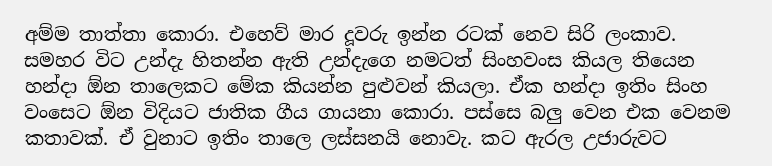අම්ම තාත්තා කොරා. එහෙව් මාර දූවරු ඉන්න රටක් නෙව සිරි ලංකාව. සමහර විට උන්දැ හිතන්න ඇති උන්දැගෙ නමටත් සිංහවංස කියල තියෙන හන්දා ඕන තාලෙකට මේක කියන්න පුළුවන් කියලා. ඒක හන්දා ඉතිං සිංහ වංසෙට ඕන විදියට ජාතික ගීය ගායනා කොරා. පස්සෙ බලු වෙන එක වෙනම කතාවක්. ඒ වුනාට ඉතිං තාලෙ ලස්සනයි නොවැ. කට ඇරල උජාරුවට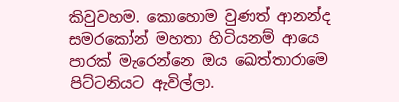කිවුවහම. කොහොම වුණත් ආනන්ද සමරකෝන් මහතා හිටියනම් ආයෙ පාරක් මැරෙන්නෙ ඔය ඛෙත්තාරාමෙ පිට්ටනියට ඇවිල්ලා.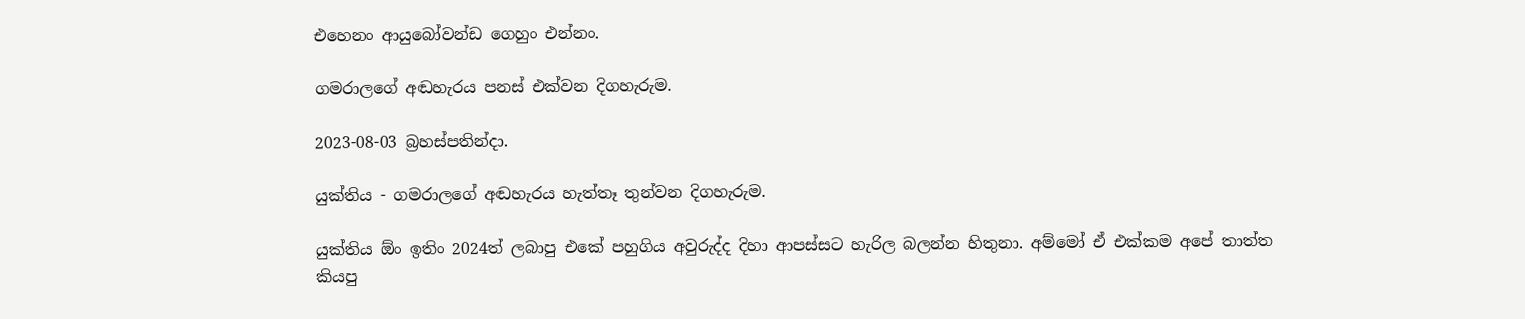එහෙනං ආයුබෝවන්ඩ ගෙහුං එන්නං.

ගමරාලගේ අඬහැරය පනස් එක්වන දිගහැරුම.

2023-08-03 බ්‍රහස්පතින්දා.

යුක්තිය - ගමරාලගේ අඬහැරය හැත්තෑ තුන්වන දිගහැරුම.

යුක්තිය ඕං ඉතිං 2024ත් ලබාපු එකේ පහුගිය අවුරුද්ද දිහා ආපස්සට හැරිල බලන්න හිතුනා. අම්මෝ ඒ එක්කම අපේ තාත්ත කියපු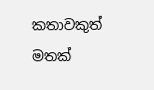කතාවකුත් මතක්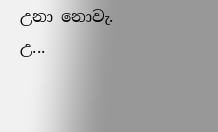උනා නොවැ. උ...